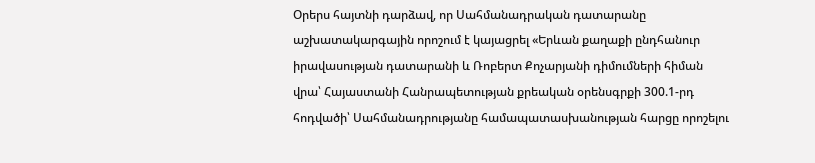Օրերս հայտնի դարձավ, որ Սահմանադրական դատարանը աշխատակարգային որոշում է կայացրել «Երևան քաղաքի ընդհանուր իրավասության դատարանի և Ռոբերտ Քոչարյանի դիմումների հիման վրա՝ Հայաստանի Հանրապետության քրեական օրենսգրքի 300.1-րդ հոդվածի՝ Սահմանադրությանը համապատասխանության հարցը որոշելու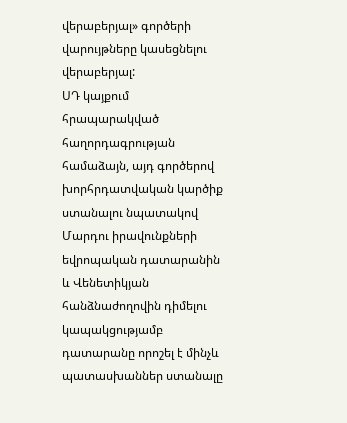վերաբերյալ» գործերի վարույթները կասեցնելու վերաբերյալ:
ՍԴ կայքում հրապարակված հաղորդագրության համաձայն, այդ գործերով խորհրդատվական կարծիք ստանալու նպատակով Մարդու իրավունքների եվրոպական դատարանին և Վենետիկյան հանձնաժողովին դիմելու կապակցությամբ դատարանը որոշել է մինչև պատասխաններ ստանալը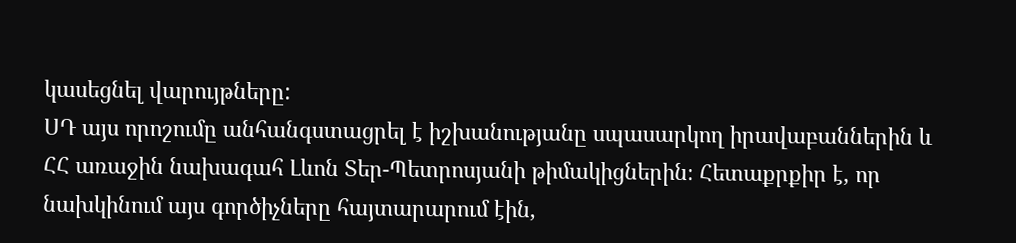կասեցնել վարույթները:
ՍԴ այս որոշումը անհանգստացրել է իշխանությանը սպասարկող իրավաբաններին և ՀՀ առաջին նախագահ Լևոն Տեր-Պետրոսյանի թիմակիցներին։ Հետաքրքիր է, որ նախկինում այս գործիչները հայտարարում էին,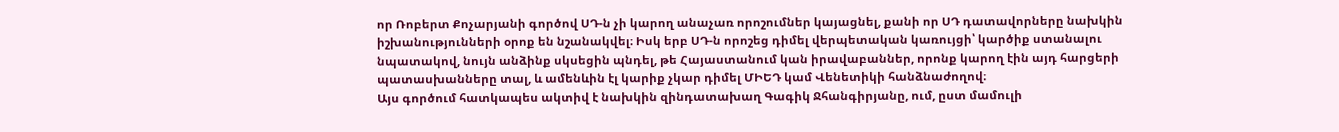որ Ռոբերտ Քոչարյանի գործով ՍԴ-ն չի կարող անաչառ որոշումներ կայացնել, քանի որ ՍԴ դատավորները նախկին իշխանությունների օրոք են նշանակվել։ Իսկ երբ ՍԴ-ն որոշեց դիմել վերպետական կառույցի՝ կարծիք ստանալու նպատակով, նույն անձինք սկսեցին պնդել, թե Հայաստանում կան իրավաբաններ, որոնք կարող էին այդ հարցերի պատասխանները տալ, և ամենևին էլ կարիք չկար դիմել ՄԻԵԴ կամ Վենետիկի հանձնաժողով։
Այս գործում հատկապես ակտիվ է նախկին զինդատախաղ Գագիկ Ջհանգիրյանը, ում, ըստ մամուլի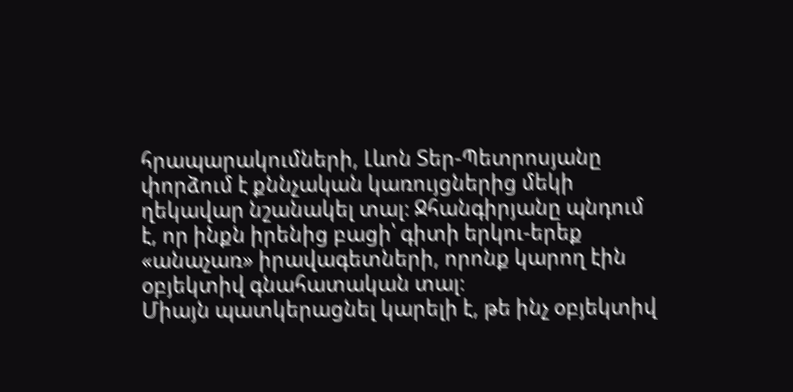հրապարակումների, Լևոն Տեր-Պետրոսյանը փորձում է քննչական կառույցներից մեկի ղեկավար նշանակել տալ։ Ջհանգիրյանը պնդում է, որ ինքն իրենից բացի՝ գիտի երկու-երեք «անաչառ» իրավագետների, որոնք կարող էին օբյեկտիվ գնահատական տալ։
Միայն պատկերացնել կարելի է, թե ինչ օբյեկտիվ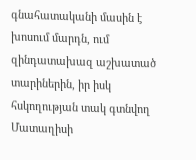գնահատականի մասին է խոսում մարդն, ում զինդատախազ աշխատած տարիներին, իր իսկ հսկողության տակ գտնվող Մատաղիսի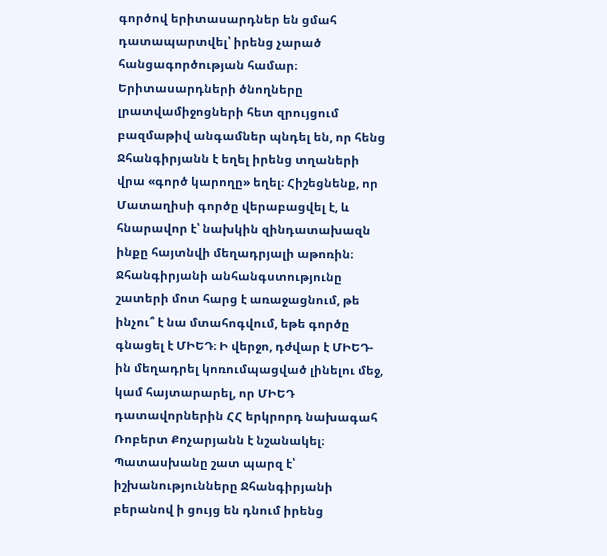գործով երիտասարդներ են ցմահ դատապարտվել՝ իրենց չարած հանցագործության համար։ Երիտասարդների ծնողները լրատվամիջոցների հետ զրույցում բազմաթիվ անգամներ պնդել են, որ հենց Ջհանգիրյանն է եղել իրենց տղաների վրա «գործ կարողը» եղել։ Հիշեցնենք, որ Մատաղիսի գործը վերաբացվել է, և հնարավոր է՝ նախկին զինդատախազն ինքը հայտնվի մեղադրյալի աթոռին։
Ջհանգիրյանի անհանգստությունը շատերի մոտ հարց է առաջացնում, թե ինչու՞ է նա մտահոգվում, եթե գործը գնացել է ՄԻԵԴ։ Ի վերջո, դժվար է ՄԻԵԴ-ին մեղադրել կոռումպացված լինելու մեջ, կամ հայտարարել, որ ՄԻԵԴ դատավորներին ՀՀ երկրորդ նախագահ Ռոբերտ Քոչարյանն է նշանակել։ Պատասխանը շատ պարզ է՝ իշխանությունները Ջհանգիրյանի բերանով ի ցույց են դնում իրենց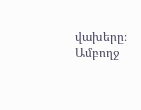վախերը։ Ամբողջ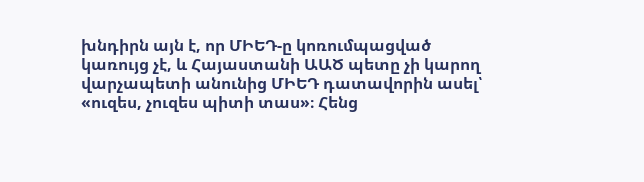խնդիրն այն է, որ ՄԻԵԴ-ը կոռումպացված կառույց չէ, և Հայաստանի ԱԱԾ պետը չի կարող վարչապետի անունից ՄԻԵԴ դատավորին ասել՝ «ուզես, չուզես պիտի տաս»։ Հենց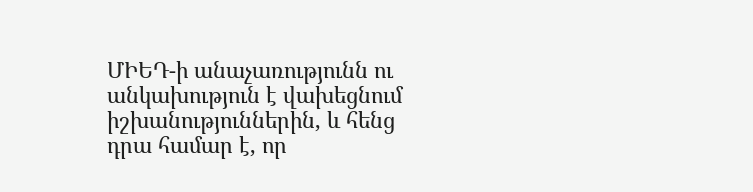ՄԻԵԴ-ի անաչառությունն ու անկախություն է վախեցնում իշխանություններին, և հենց դրա համար է, որ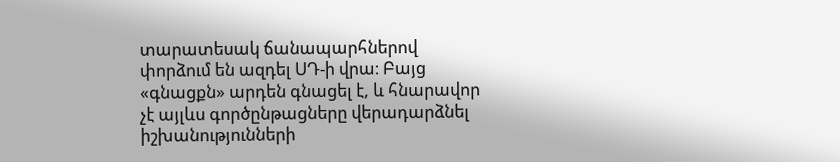տարատեսակ ճանապարհներով փորձում են ազդել ՍԴ-ի վրա։ Բայց «գնացքն» արդեն գնացել է, և հնարավոր չէ այլևս գործընթացները վերադարձնել իշխանությունների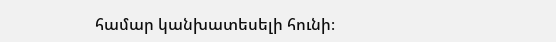համար կանխատեսելի հունի։